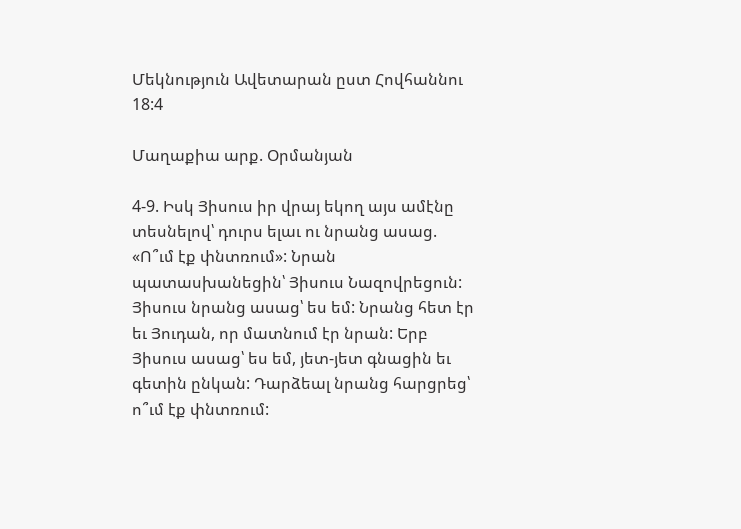Մեկնություն Ավետարան ըստ Հովհաննու 18:4

Մաղաքիա արք. Օրմանյան

4-9. Իսկ Յիսուս իր վրայ եկող այս ամէնը տեսնելով՝ դուրս ելաւ ու նրանց ասաց. «Ո՞ւմ էք փնտռում»: Նրան պատասխանեցին՝ Յիսուս Նազովրեցուն: Յիսուս նրանց ասաց՝ ես եմ: Նրանց հետ էր եւ Յուդան, որ մատնում էր նրան: Երբ Յիսուս ասաց՝ ես եմ, յետ-յետ գնացին եւ գետին ընկան: Դարձեալ նրանց հարցրեց՝ ո՞ւմ էք փնտռում: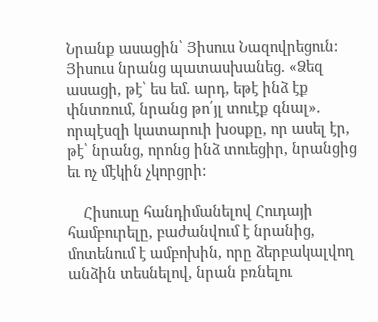Նրանք ասացին՝ Յիսուս Նազովրեցուն: Յիսուս նրանց պատասխանեց. «Ձեզ ասացի, թէ՝ ես եմ. արդ, եթէ ինձ էք փնտռում, նրանց թո՛յլ տուէք գնալ». որպէսզի կատարուի խօսքը, որ ասել էր, թէ՝ նրանց, որոնց ինձ տուեցիր, նրանցից եւ ոչ մէկին չկորցրի:

    Հիսուսը հանդիմանելով Հուդայի համբուրելը, բաժանվում է նրանից, մոտենում է ամբոխին, որը ձերբակալվող անձին տեսնելով, նրան բռնելու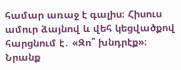համար առաջ է գալիս։ Հիսուս ամուր ձայնով և վեհ կեցվածքով հարցնում է․ «Զո՞ խնդրէք»։ Նրանք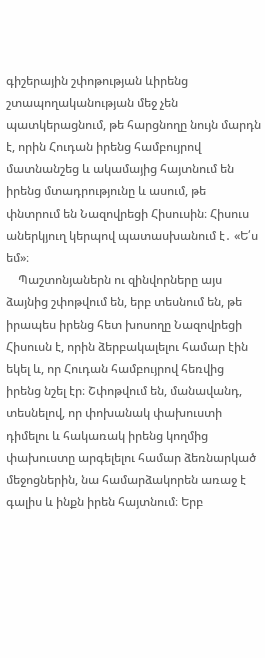գիշերային շփոթության ևիրենց շտապողականության մեջ չեն պատկերացնում, թե հարցնողը նույն մարդն է, որին Հուդան իրենց համբույրով մատնանշեց և ակամայից հայտնում են իրենց մտադրությունը և ասում, թե փնտրում են Նազովրեցի Հիսուսին։ Հիսուս աներկյուղ կերպով պատասխանում է․ «Ե՛ս եմ»։
    Պաշտոնյաներն ու զինվորները այս ձայնից շփոթվում են, երբ տեսնում են, թե իրապես իրենց հետ խոսողը Նազովրեցի Հիսուսն է, որին ձերբակալելու համար էին եկել և, որ Հուդան համբույրով հեռվից իրենց նշել էր։ Շփոթվում են, մանավանդ, տեսնելով, որ փոխանակ փախուստի դիմելու և հակառակ իրենց կողմից փախուստը արգելելու համար ձեռնարկած մեջոցներին, նա համարձակորեն առաջ է գալիս և ինքն իրեն հայտնում։ Երբ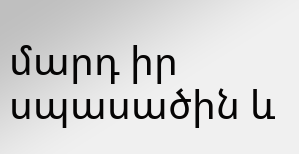մարդ իր սպասածին և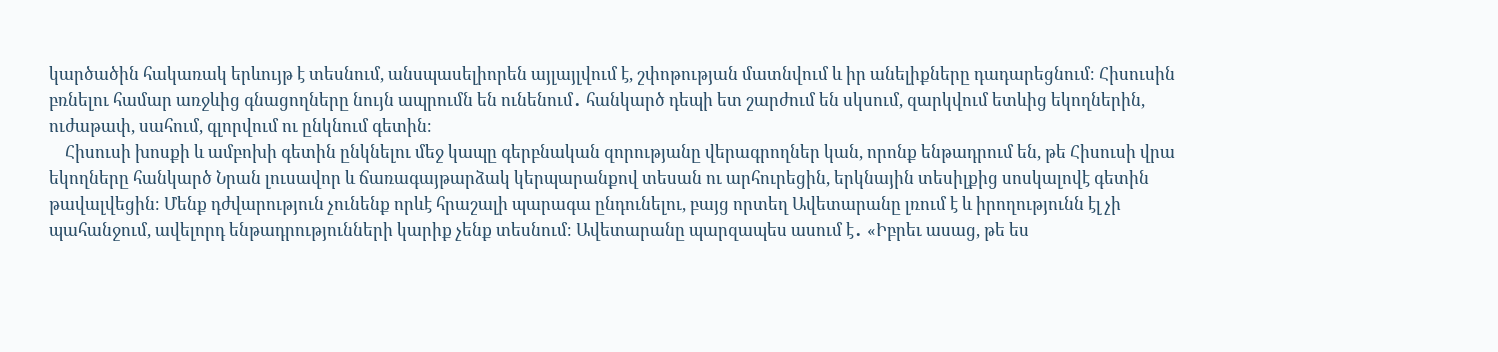կարծածին հակառակ երևույթ է տեսնում, անսպասելիորեն այլայլվում է, շփոթության մատնվում և իր անելիքները դադարեցնում։ Հիսուսին բռնելու համար առջևից գնացողները նույն ապրումն են ունենում․ հանկարծ դեպի ետ շարժում են սկսում, զարկվում ետևից եկողներին, ուժաթափ, սահում, գլորվում ու ընկնում գետին։
    Հիսուսի խոսքի և ամբոխի գետին ընկնելու մեջ կապը գերբնական զորությանը վերագրողներ կան, որոնք ենթադրում են, թե Հիսուսի վրա եկողները հանկարծ Նրան լուսավոր և ճառագայթարձակ կերպարանքով տեսան ու արհուրեցին, երկնային տեսիլքից սոսկալովէ գետին թավալվեցին։ Մենք դժվարություն չունենք որևէ հրաշալի պարագա ընդունելու, բայց որտեղ Ավետարանը լռում է և իրողությունն էլ չի պահանջում, ավելորդ ենթադրությունների կարիք չենք տեսնում։ Ավետարանը պարզապես ասում է․ «Իբրեւ ասաց, թե ես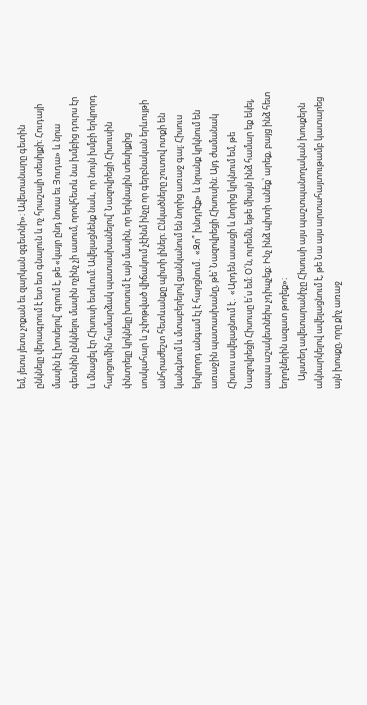եմ, յետս յետս չոքան եւ զարկան զգետնի»։ Ավետանարը գետին ընկնելը վերագրում է ետ ետ գնալուն և ոչ հրաշալի տեսիլքի։ Հուդայի մասին էլ խոսելով՝ գրում է, թե «կայր ընդ նոսա եւ Յուդա» և նրա գետնին ընկնելու մասին ոչինչ չի ասում, որովհետև նա խմբից դուրս էր և մնացել էր Հիսուսի ետևում։ Ավելացնենք նաև, որ նույն խմբի երկրորդ հարցումին համարձակ պատասխանելով՝ Նազովրեցի Հիսուսին փնտրելը կրկնելը խոսում է այն մասին, որ երկնային տեսիլքից սոսկահար և շփոթված վիճակում չէինմ ինչը որ գերբնական երևույթի անհրաժեշտ հետևանքը պիտի լիներ։ Ընկածները շուտով ոտքի են կանգնում և մտաբերելով ցանկանում են նորից առաջ գալ։ Հիսուս երկրորդ անգամ էլ է հարցնում․ «Զո՞ խնդրէք» և նրանք կրկնում են առաջին պատասխանը, թե՝ Նազովրեցի Հիսուսին։ Այդ ժամանակ Հիսուս ավելացնում է․ «Արդեն ասացի և նորից կրկնում եմ, թե Նազովրեցի Հիսուսը ե՛ս եմ։ Օ՛ն, ուրեմն, եթե միայն ինձ համար եք եկել, ապա աշակետնեիս չդիպչեք։ Ինչ ինձ պիտի անեք՝ արեք, բայց ինձ հետ եղողներին ազատ թողեք»։
    Այստեղ ավետարանիչը Հիսուսի այս պաշտպանողական խոսքերն ակնարկելով ավելացնում է, թե Նա այս արտահայտութամբ կատարեց այն խոսքը, որը քիչ առաջ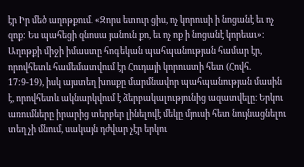էր Իր մեծ աղոթքում․ «Զորս ետուր ցիս, ոչ կորուսի ի նոցանէ եւ ոչ զոք: Ես պահեցի զնոսա յանուն քո, եւ ոչ ոք ի նոցանէ կորեաւ»։ Աղոթքի միջի իմաստը հոգեկան պահպանության համար էր, որովհետև համեմատվում էր Հուդայի կորուստի հետ (Հովհ. 17:9-19), իսկ այստեղ խոսքը մարմնավոր պահպանության մասին է, որովհետև ակնարկվում է ձերբակալությունից ազատվելը։ Երկու առումները իրարից տերբեր լինելովէ մեկը մյուսի հետ նույնացնելու տեղ չի մնում, սակայն դժվար չէր երկու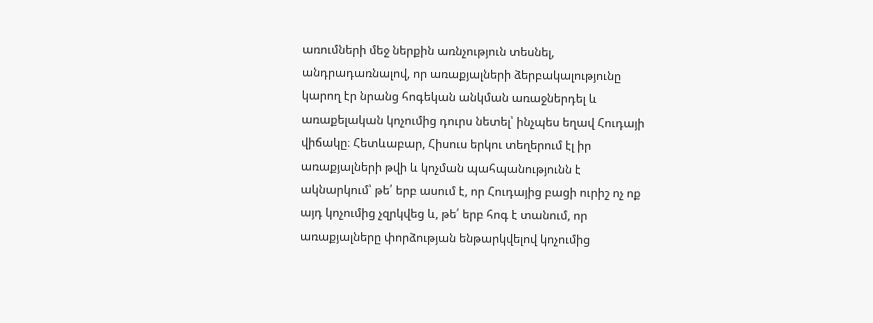առումների մեջ ներքին առնչություն տեսնել, անդրադառնալով, որ առաքյալների ձերբակալությունը կարող էր նրանց հոգեկան անկման առաջներդել և առաքելական կոչումից դուրս նետել՝ ինչպես եղավ Հուդայի վիճակը։ Հետևաբար, Հիսուս երկու տեղերում էլ իր առաքյալների թվի և կոչման պահպանությունն է ակնարկում՝ թե՛ երբ ասում է, որ Հուդայից բացի ուրիշ ոչ ոք այդ կոչումից չզրկվեց և, թե՛ երբ հոգ է տանում, որ առաքյալները փորձության ենթարկվելով կոչումից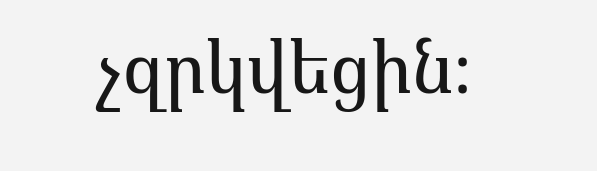չզրկվեցին։